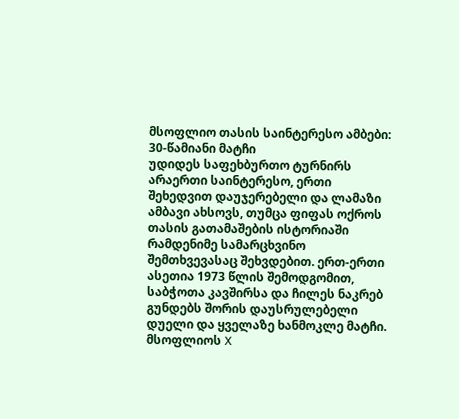მსოფლიო თასის საინტერესო ამბები: 30-წამიანი მატჩი
უდიდეს საფეხბურთო ტურნირს არაერთი საინტერესო, ერთი შეხედვით დაუჯერებელი და ლამაზი ამბავი ახსოვს, თუმცა ფიფას ოქროს თასის გათამაშების ისტორიაში რამდენიმე სამარცხვინო შემთხვევასაც შეხვდებით. ერთ-ერთი ასეთია 1973 წლის შემოდგომით, საბჭოთა კავშირსა და ჩილეს ნაკრებ გუნდებს შორის დაუსრულებელი დუელი და ყველაზე ხანმოკლე მატჩი.
მსოფლიოს X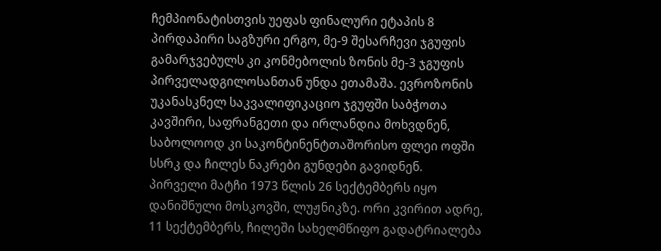ჩემპიონატისთვის უეფას ფინალური ეტაპის 8 პირდაპირი საგზური ერგო, მე-9 შესარჩევი ჯგუფის გამარჯვებულს კი კონმებოლის ზონის მე-3 ჯგუფის პირველადგილოსანთან უნდა ეთამაშა. ევროზონის უკანასკნელ საკვალიფიკაციო ჯგუფში საბჭოთა კავშირი, საფრანგეთი და ირლანდია მოხვდნენ, საბოლოოდ კი საკონტინენტთაშორისო ფლეი ოფში სსრკ და ჩილეს ნაკრები გუნდები გავიდნენ.
პირველი მატჩი 1973 წლის 26 სექტემბერს იყო დანიშნული მოსკოვში, ლუჟნიკზე. ორი კვირით ადრე, 11 სექტემბერს, ჩილეში სახელმწიფო გადატრიალება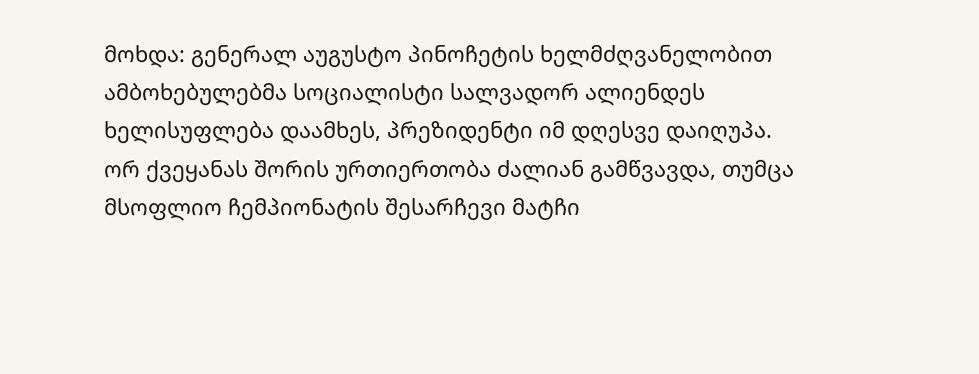მოხდა: გენერალ აუგუსტო პინოჩეტის ხელმძღვანელობით ამბოხებულებმა სოციალისტი სალვადორ ალიენდეს ხელისუფლება დაამხეს, პრეზიდენტი იმ დღესვე დაიღუპა.
ორ ქვეყანას შორის ურთიერთობა ძალიან გამწვავდა, თუმცა მსოფლიო ჩემპიონატის შესარჩევი მატჩი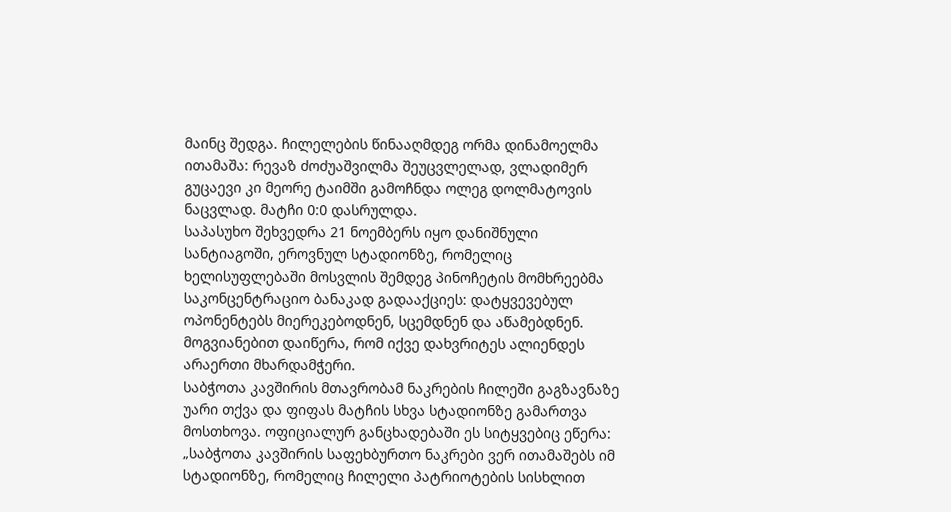მაინც შედგა. ჩილელების წინააღმდეგ ორმა დინამოელმა ითამაშა: რევაზ ძოძუაშვილმა შეუცვლელად, ვლადიმერ გუცაევი კი მეორე ტაიმში გამოჩნდა ოლეგ დოლმატოვის ნაცვლად. მატჩი 0:0 დასრულდა.
საპასუხო შეხვედრა 21 ნოემბერს იყო დანიშნული სანტიაგოში, ეროვნულ სტადიონზე, რომელიც ხელისუფლებაში მოსვლის შემდეგ პინოჩეტის მომხრეებმა საკონცენტრაციო ბანაკად გადააქციეს: დატყვევებულ ოპონენტებს მიერეკებოდნენ, სცემდნენ და აწამებდნენ. მოგვიანებით დაიწერა, რომ იქვე დახვრიტეს ალიენდეს არაერთი მხარდამჭერი.
საბჭოთა კავშირის მთავრობამ ნაკრების ჩილეში გაგზავნაზე უარი თქვა და ფიფას მატჩის სხვა სტადიონზე გამართვა მოსთხოვა. ოფიციალურ განცხადებაში ეს სიტყვებიც ეწერა: „საბჭოთა კავშირის საფეხბურთო ნაკრები ვერ ითამაშებს იმ სტადიონზე, რომელიც ჩილელი პატრიოტების სისხლით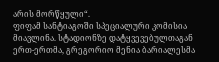არის მორწყული“.
ფიფამ სანტიაგოში სპეციალური კომისია მიავლინა. სტადიონზე დატყვევებულთაგან ერთ-ერთმა, გრეგორიო მენია ბარიალესმა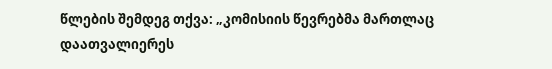წლების შემდეგ თქვა: „კომისიის წევრებმა მართლაც დაათვალიერეს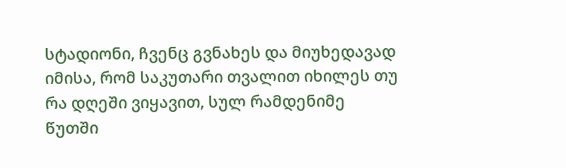სტადიონი, ჩვენც გვნახეს და მიუხედავად იმისა, რომ საკუთარი თვალით იხილეს თუ რა დღეში ვიყავით, სულ რამდენიმე წუთში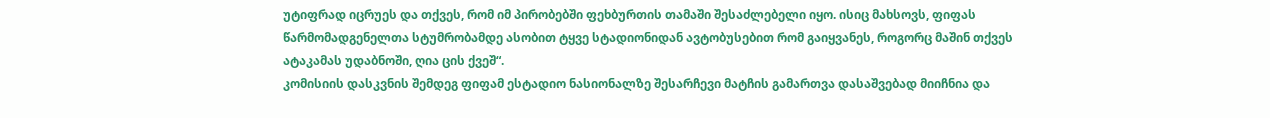უტიფრად იცრუეს და თქვეს, რომ იმ პირობებში ფეხბურთის თამაში შესაძლებელი იყო. ისიც მახსოვს, ფიფას წარმომადგენელთა სტუმრობამდე ასობით ტყვე სტადიონიდან ავტობუსებით რომ გაიყვანეს, როგორც მაშინ თქვეს ატაკამას უდაბნოში, ღია ცის ქვეშ“.
კომისიის დასკვნის შემდეგ ფიფამ ესტადიო ნასიონალზე შესარჩევი მატჩის გამართვა დასაშვებად მიიჩნია და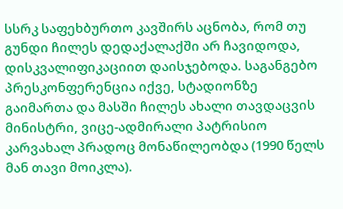სსრკ საფეხბურთო კავშირს აცნობა, რომ თუ გუნდი ჩილეს დედაქალაქში არ ჩავიდოდა, დისკვალიფიკაციით დაისჯებოდა. საგანგებო პრესკონფერენცია იქვე, სტადიონზე გაიმართა და მასში ჩილეს ახალი თავდაცვის მინისტრი, ვიცე-ადმირალი პატრისიო კარვახალ პრადოც მონაწილეობდა (1990 წელს მან თავი მოიკლა).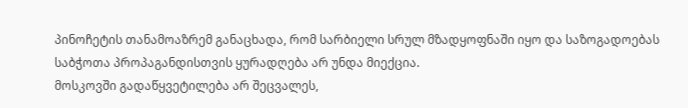პინოჩეტის თანამოაზრემ განაცხადა, რომ სარბიელი სრულ მზადყოფნაში იყო და საზოგადოებას საბჭოთა პროპაგანდისთვის ყურადღება არ უნდა მიექცია.
მოსკოვში გადაწყვეტილება არ შეცვალეს,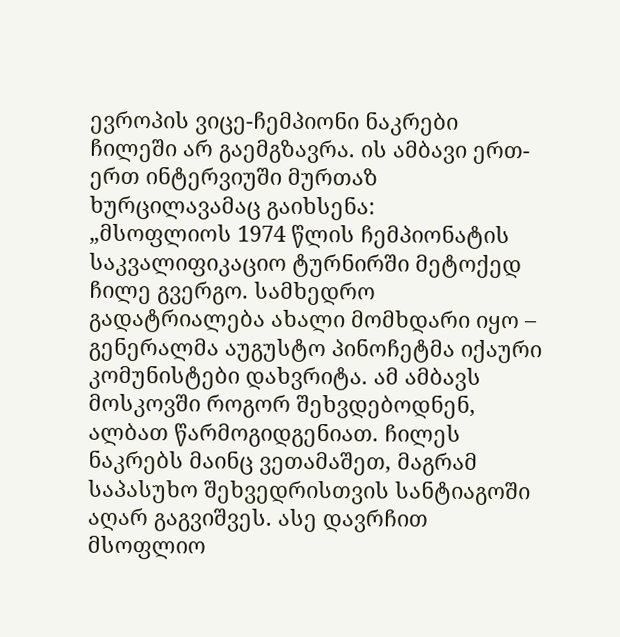ევროპის ვიცე-ჩემპიონი ნაკრები ჩილეში არ გაემგზავრა. ის ამბავი ერთ-ერთ ინტერვიუში მურთაზ ხურცილავამაც გაიხსენა:
„მსოფლიოს 1974 წლის ჩემპიონატის საკვალიფიკაციო ტურნირში მეტოქედ ჩილე გვერგო. სამხედრო გადატრიალება ახალი მომხდარი იყო – გენერალმა აუგუსტო პინოჩეტმა იქაური კომუნისტები დახვრიტა. ამ ამბავს მოსკოვში როგორ შეხვდებოდნენ, ალბათ წარმოგიდგენიათ. ჩილეს ნაკრებს მაინც ვეთამაშეთ, მაგრამ საპასუხო შეხვედრისთვის სანტიაგოში აღარ გაგვიშვეს. ასე დავრჩით მსოფლიო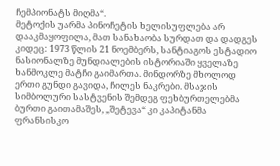ჩემპიონატს მიღმა“.
მეტოქის უარმა პინოჩეტის ხელისუფლება არ დააკმაყოფილა, მათ სანახაობა სურდათ და დადგეს კიდეც: 1973 წლის 21 ნოემბერს, სანტიაგოს ესტადიო ნასიონალზე მუნდიალების ისტორიაში ყველაზე ხანმოკლე მატჩი გაიმართა. მინდორზე მხოლოდ ერთი გუნდი გავიდა, ჩილეს ნაკრები. მსაჯის სიმბოლური სასტვენის შემდეგ ფეხბურთელებმა ბურთი გაითამაშეს, „შეტევა“ კი კაპიტანმა ფრანსისკო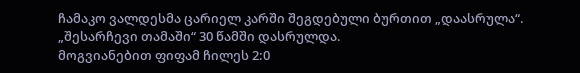ჩამაკო ვალდესმა ცარიელ კარში შეგდებული ბურთით „დაასრულა“. „შესარჩევი თამაში“ 30 წამში დასრულდა.
მოგვიანებით ფიფამ ჩილეს 2:0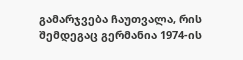გამარჯვება ჩაუთვალა, რის შემდეგაც გერმანია 1974-ის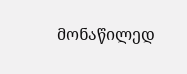მონაწილედ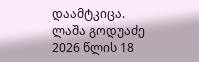დაამტკიცა.
ლაშა გოდუაძე
2026 წლის 18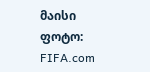მაისი
ფოტო: FIFA.com